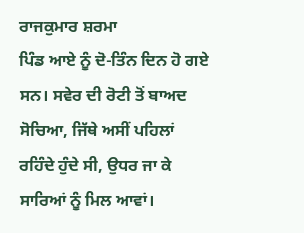ਰਾਜਕੁਮਾਰ ਸ਼ਰਮਾ
ਪਿੰਡ ਆਏ ਨੂੰ ਦੋ-ਤਿੰਨ ਦਿਨ ਹੋ ਗਏ ਸਨ। ਸਵੇਰ ਦੀ ਰੋਟੀ ਤੋਂ ਬਾਅਦ ਸੋਚਿਆ, ਜਿੱਥੇ ਅਸੀਂ ਪਹਿਲਾਂ ਰਹਿੰਦੇ ਹੁੰਦੇ ਸੀ, ਉਧਰ ਜਾ ਕੇ ਸਾਰਿਆਂ ਨੂੰ ਮਿਲ ਆਵਾਂ।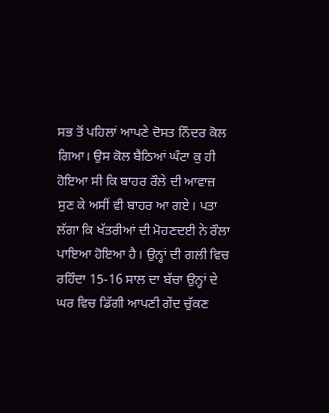ਸਭ ਤੋਂ ਪਹਿਲਾਂ ਆਪਣੇ ਦੋਸਤ ਨਿੰਦਰ ਕੋਲ ਗਿਆ। ਉਸ ਕੋਲ ਬੈਠਿਆਂ ਘੰਟਾ ਕੁ ਹੀ ਹੋਇਆ ਸੀ ਕਿ ਬਾਹਰ ਰੌਲੇ ਦੀ ਆਵਾਜ਼ ਸੁਣ ਕੇ ਅਸੀਂ ਵੀ ਬਾਹਰ ਆ ਗਏ। ਪਤਾ ਲੱਗਾ ਕਿ ਖੱਤਰੀਆਂ ਦੀ ਮੋਹਣਦਈ ਨੇ ਰੌਲਾ ਪਾਇਆ ਹੋਇਆ ਹੈ। ਉਨ੍ਹਾਂ ਦੀ ਗਲੀ ਵਿਚ ਰਹਿੰਦਾ 15-16 ਸਾਲ ਦਾ ਬੱਚਾ ਉਨ੍ਹਾਂ ਦੇ ਘਰ ਵਿਚ ਡਿੱਗੀ ਆਪਣੀ ਗੇਂਦ ਚੁੱਕਣ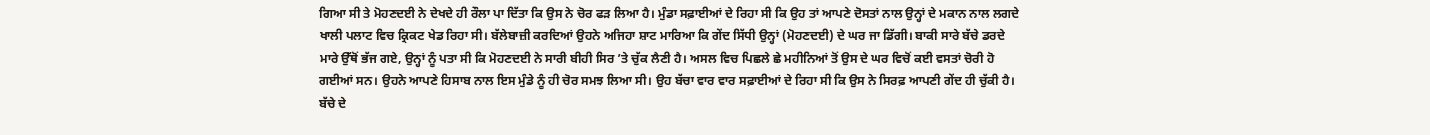ਗਿਆ ਸੀ ਤੇ ਮੋਹਣਦਈ ਨੇ ਦੇਖਦੇ ਹੀ ਰੌਲਾ ਪਾ ਦਿੱਤਾ ਕਿ ਉਸ ਨੇ ਚੋਰ ਫੜ ਲਿਆ ਹੈ। ਮੁੰਡਾ ਸਫ਼ਾਈਆਂ ਦੇ ਰਿਹਾ ਸੀ ਕਿ ਉਹ ਤਾਂ ਆਪਣੇ ਦੋਸਤਾਂ ਨਾਲ ਉਨ੍ਹਾਂ ਦੇ ਮਕਾਨ ਨਾਲ ਲਗਦੇ ਖਾਲੀ ਪਲਾਟ ਵਿਚ ਕ੍ਰਿਕਟ ਖੇਡ ਰਿਹਾ ਸੀ। ਬੱਲੇਬਾਜ਼ੀ ਕਰਦਿਆਂ ਉਹਨੇ ਅਜਿਹਾ ਸ਼ਾਟ ਮਾਰਿਆ ਕਿ ਗੇਂਦ ਸਿੱਧੀ ਉਨ੍ਹਾਂ (ਮੋਹਣਦਈ) ਦੇ ਘਰ ਜਾ ਡਿੱਗੀ। ਬਾਕੀ ਸਾਰੇ ਬੱਚੇ ਡਰਦੇ ਮਾਰੇ ਉੱਥੋਂ ਭੱਜ ਗਏ, ਉਨ੍ਹਾਂ ਨੂੰ ਪਤਾ ਸੀ ਕਿ ਮੋਹਣਦਈ ਨੇ ਸਾਰੀ ਬੀਹੀ ਸਿਰ ’ਤੇ ਚੁੱਕ ਲੈਣੀ ਹੈ। ਅਸਲ ਵਿਚ ਪਿਛਲੇ ਛੇ ਮਹੀਨਿਆਂ ਤੋਂ ਉਸ ਦੇ ਘਰ ਵਿਚੋਂ ਕਈ ਵਸਤਾਂ ਚੋਰੀ ਹੋ ਗਈਆਂ ਸਨ। ਉਹਨੇ ਆਪਣੇ ਹਿਸਾਬ ਨਾਲ ਇਸ ਮੁੰਡੇ ਨੂੰ ਹੀ ਚੋਰ ਸਮਝ ਲਿਆ ਸੀ। ਉਹ ਬੱਚਾ ਵਾਰ ਵਾਰ ਸਫ਼ਾਈਆਂ ਦੇ ਰਿਹਾ ਸੀ ਕਿ ਉਸ ਨੇ ਸਿਰਫ਼ ਆਪਣੀ ਗੇਂਦ ਹੀ ਚੁੱਕੀ ਹੈ। ਬੱਚੇ ਦੇ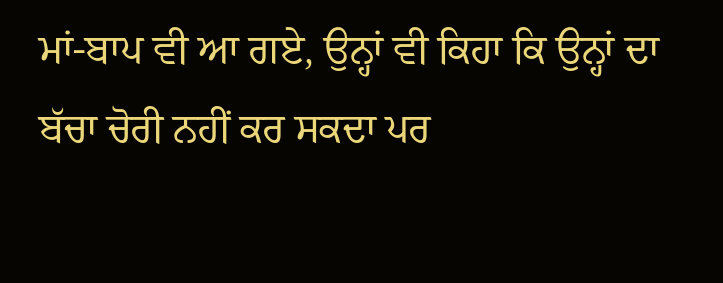ਮਾਂ-ਬਾਪ ਵੀ ਆ ਗਏ, ਉਨ੍ਹਾਂ ਵੀ ਕਿਹਾ ਕਿ ਉਨ੍ਹਾਂ ਦਾ ਬੱਚਾ ਚੋਰੀ ਨਹੀਂ ਕਰ ਸਕਦਾ ਪਰ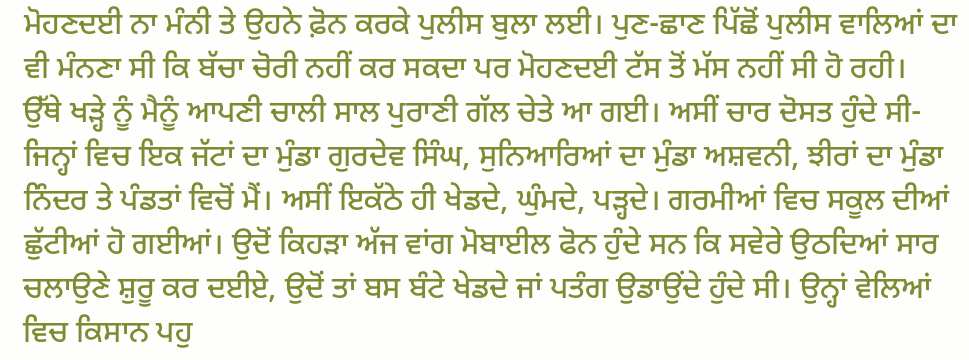ਮੋਹਣਦਈ ਨਾ ਮੰਨੀ ਤੇ ਉਹਨੇ ਫ਼ੋਨ ਕਰਕੇ ਪੁਲੀਸ ਬੁਲਾ ਲਈ। ਪੁਣ-ਛਾਣ ਪਿੱਛੋਂ ਪੁਲੀਸ ਵਾਲਿਆਂ ਦਾ ਵੀ ਮੰਨਣਾ ਸੀ ਕਿ ਬੱਚਾ ਚੋਰੀ ਨਹੀਂ ਕਰ ਸਕਦਾ ਪਰ ਮੋਹਣਦਈ ਟੱਸ ਤੋਂ ਮੱਸ ਨਹੀਂ ਸੀ ਹੋ ਰਹੀ।
ਉੱਥੇ ਖੜ੍ਹੇ ਨੂੰ ਮੈਨੂੰ ਆਪਣੀ ਚਾਲੀ ਸਾਲ ਪੁਰਾਣੀ ਗੱਲ ਚੇਤੇ ਆ ਗਈ। ਅਸੀਂ ਚਾਰ ਦੋਸਤ ਹੁੰਦੇ ਸੀ- ਜਿਨ੍ਹਾਂ ਵਿਚ ਇਕ ਜੱਟਾਂ ਦਾ ਮੁੰਡਾ ਗੁਰਦੇਵ ਸਿੰਘ, ਸੁਨਿਆਰਿਆਂ ਦਾ ਮੁੰਡਾ ਅਸ਼ਵਨੀ, ਝੀਰਾਂ ਦਾ ਮੁੰਡਾ ਨਿੰਦਰ ਤੇ ਪੰਡਤਾਂ ਵਿਚੋਂ ਮੈਂ। ਅਸੀਂ ਇਕੱਠੇ ਹੀ ਖੇਡਦੇ, ਘੁੰਮਦੇ, ਪੜ੍ਹਦੇ। ਗਰਮੀਆਂ ਵਿਚ ਸਕੂਲ ਦੀਆਂ ਛੁੱਟੀਆਂ ਹੋ ਗਈਆਂ। ਉਦੋਂ ਕਿਹੜਾ ਅੱਜ ਵਾਂਗ ਮੋਬਾਈਲ ਫੋਨ ਹੁੰਦੇ ਸਨ ਕਿ ਸਵੇਰੇ ਉਠਦਿਆਂ ਸਾਰ ਚਲਾਉਣੇ ਸ਼ੁਰੂ ਕਰ ਦਈਏ, ਉਦੋਂ ਤਾਂ ਬਸ ਬੰਟੇ ਖੇਡਦੇ ਜਾਂ ਪਤੰਗ ਉਡਾਉਂਦੇ ਹੁੰਦੇ ਸੀ। ਉਨ੍ਹਾਂ ਵੇਲਿਆਂ ਵਿਚ ਕਿਸਾਨ ਪਹੁ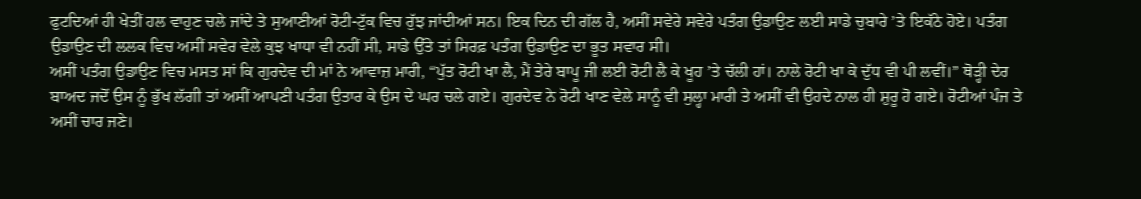ਫੁਟਦਿਆਂ ਹੀ ਖੇਤੀਂ ਹਲ ਵਾਹੁਣ ਚਲੇ ਜਾਂਦੇ ਤੇ ਸੁਆਣੀਆਂ ਰੋਟੀ-ਟੁੱਕ ਵਿਚ ਰੁੱਝ ਜਾਂਦੀਆਂ ਸਨ। ਇਕ ਦਿਨ ਦੀ ਗੱਲ ਹੈ, ਅਸੀਂ ਸਵੇਰੇ ਸਵੇਰੇ ਪਤੰਗ ਉਡਾਉਣ ਲਈ ਸਾਡੇ ਚੁਬਾਰੇ ’ਤੇ ਇਕੱਠੇ ਹੋਏ। ਪਤੰਗ ਉਡਾਉਣ ਦੀ ਲਲਕ ਵਿਚ ਅਸੀਂ ਸਵੇਰ ਵੇਲੇ ਕੁਝ ਖਾਧਾ ਵੀ ਨਹੀਂ ਸੀ, ਸਾਡੇ ਉੱਤੇ ਤਾਂ ਸਿਰਫ਼ ਪਤੰਗ ਉਡਾਉਣ ਦਾ ਭੂਤ ਸਵਾਰ ਸੀ।
ਅਸੀਂ ਪਤੰਗ ਉਡਾਉਣ ਵਿਚ ਮਸਤ ਸਾਂ ਕਿ ਗੁਰਦੇਵ ਦੀ ਮਾਂ ਨੇ ਆਵਾਜ਼ ਮਾਰੀ, “ਪੁੱਤ ਰੋਟੀ ਖਾ ਲੈ, ਮੈਂ ਤੇਰੇ ਬਾਪੂ ਜੀ ਲਈ ਰੋਟੀ ਲੈ ਕੇ ਖੂਹ ’ਤੇ ਚੱਲੀ ਹਾਂ। ਨਾਲੇ ਰੋਟੀ ਖਾ ਕੇ ਦੁੱਧ ਵੀ ਪੀ ਲਵੀਂ।” ਥੋੜ੍ਹੀ ਦੇਰ ਬਾਅਦ ਜਦੋਂ ਉਸ ਨੂੰ ਭੁੱਖ ਲੱਗੀ ਤਾਂ ਅਸੀਂ ਆਪਣੀ ਪਤੰਗ ਉਤਾਰ ਕੇ ਉਸ ਦੇ ਘਰ ਚਲੇ ਗਏ। ਗੁਰਦੇਵ ਨੇ ਰੋਟੀ ਖਾਣ ਵੇਲੇ ਸਾਨੂੰ ਵੀ ਸੁਲ੍ਹਾ ਮਾਰੀ ਤੇ ਅਸੀਂ ਵੀ ਉਹਦੇ ਨਾਲ ਹੀ ਸ਼ੁਰੂ ਹੋ ਗਏ। ਰੋਟੀਆਂ ਪੰਜ ਤੇ ਅਸੀਂ ਚਾਰ ਜਣੇ।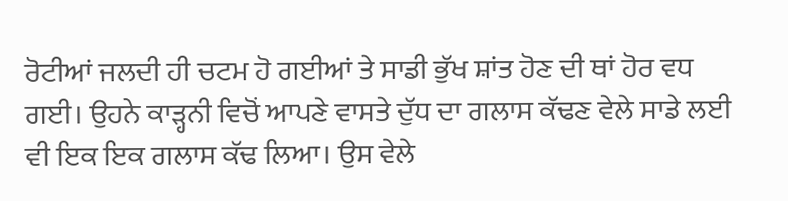ਰੋਟੀਆਂ ਜਲਦੀ ਹੀ ਚਟਮ ਹੋ ਗਈਆਂ ਤੇ ਸਾਡੀ ਭੁੱਖ ਸ਼ਾਂਤ ਹੋਣ ਦੀ ਥਾਂ ਹੋਰ ਵਧ ਗਈ। ਉਹਨੇ ਕਾੜ੍ਹਨੀ ਵਿਚੋਂ ਆਪਣੇ ਵਾਸਤੇ ਦੁੱਧ ਦਾ ਗਲਾਸ ਕੱਢਣ ਵੇਲੇ ਸਾਡੇ ਲਈ ਵੀ ਇਕ ਇਕ ਗਲਾਸ ਕੱਢ ਲਿਆ। ਉਸ ਵੇਲੇ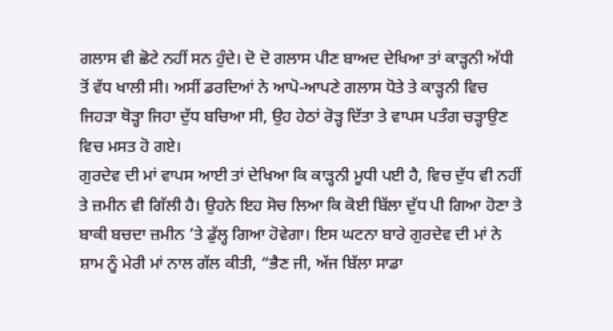ਗਲਾਸ ਵੀ ਛੋਟੇ ਨਹੀਂ ਸਨ ਹੁੰਦੇ। ਦੋ ਦੋ ਗਲਾਸ ਪੀਣ ਬਾਅਦ ਦੇਖਿਆ ਤਾਂ ਕਾੜ੍ਹਨੀ ਅੱਧੀ ਤੋਂ ਵੱਧ ਖਾਲੀ ਸੀ। ਅਸੀਂ ਡਰਦਿਆਂ ਨੇ ਆਪੋ-ਆਪਣੇ ਗਲਾਸ ਧੋਤੇ ਤੇ ਕਾੜ੍ਹਨੀ ਵਿਚ ਜਿਹੜਾ ਥੋੜ੍ਹਾ ਜਿਹਾ ਦੁੱਧ ਬਚਿਆ ਸੀ, ਉਹ ਹੇਠਾਂ ਰੋੜ੍ਹ ਦਿੱਤਾ ਤੇ ਵਾਪਸ ਪਤੰਗ ਚੜ੍ਹਾਉਣ ਵਿਚ ਮਸਤ ਹੋ ਗਏ।
ਗੁਰਦੇਵ ਦੀ ਮਾਂ ਵਾਪਸ ਆਈ ਤਾਂ ਦੇਖਿਆ ਕਿ ਕਾੜ੍ਹਨੀ ਮੂਧੀ ਪਈ ਹੈ, ਵਿਚ ਦੁੱਧ ਵੀ ਨਹੀਂ ਤੇ ਜ਼ਮੀਨ ਵੀ ਗਿੱਲੀ ਹੈ। ਉਹਨੇ ਇਹ ਸੋਚ ਲਿਆ ਕਿ ਕੋਈ ਬਿੱਲਾ ਦੁੱਧ ਪੀ ਗਿਆ ਹੋਣਾ ਤੇ ਬਾਕੀ ਬਚਦਾ ਜ਼ਮੀਨ ’ਤੇ ਡੁੱਲ੍ਹ ਗਿਆ ਹੋਵੇਗਾ। ਇਸ ਘਟਨਾ ਬਾਰੇ ਗੁਰਦੇਵ ਦੀ ਮਾਂ ਨੇ ਸ਼ਾਮ ਨੂੰ ਮੇਰੀ ਮਾਂ ਨਾਲ ਗੱਲ ਕੀਤੀ, “ਭੈਣ ਜੀ, ਅੱਜ ਬਿੱਲਾ ਸਾਡਾ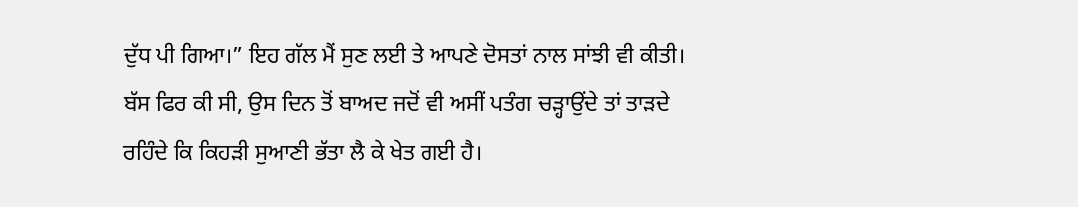ਦੁੱਧ ਪੀ ਗਿਆ।” ਇਹ ਗੱਲ ਮੈਂ ਸੁਣ ਲਈ ਤੇ ਆਪਣੇ ਦੋਸਤਾਂ ਨਾਲ ਸਾਂਝੀ ਵੀ ਕੀਤੀ। ਬੱਸ ਫਿਰ ਕੀ ਸੀ, ਉਸ ਦਿਨ ਤੋਂ ਬਾਅਦ ਜਦੋਂ ਵੀ ਅਸੀਂ ਪਤੰਗ ਚੜ੍ਹਾਉਂਦੇ ਤਾਂ ਤਾੜਦੇ ਰਹਿੰਦੇ ਕਿ ਕਿਹੜੀ ਸੁਆਣੀ ਭੱਤਾ ਲੈ ਕੇ ਖੇਤ ਗਈ ਹੈ।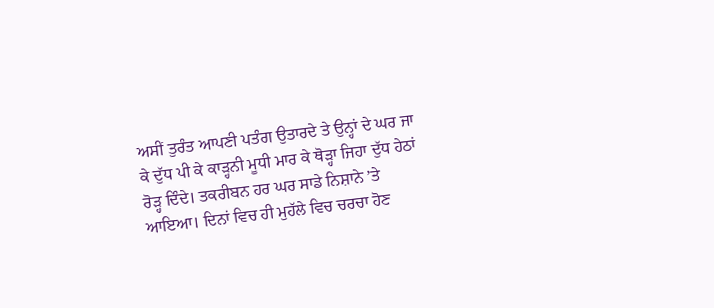ਅਸੀਂ ਤੁਰੰਤ ਆਪਣੀ ਪਤੰਗ ਉਤਾਰਦੇ ਤੇ ਉਨ੍ਹਾਂ ਦੇ ਘਰ ਜਾ ਕੇ ਦੁੱਧ ਪੀ ਕੇ ਕਾੜ੍ਹਨੀ ਮੂਧੀ ਮਾਰ ਕੇ ਥੋੜ੍ਹਾ ਜਿਹਾ ਦੁੱਧ ਹੇਠਾਂ ਰੋੜ੍ਹ ਦਿੰਦੇ। ਤਕਰੀਬਨ ਹਰ ਘਰ ਸਾਡੇ ਨਿਸ਼ਾਨੇ ’ਤੇ ਆਇਆ। ਦਿਨਾਂ ਵਿਚ ਹੀ ਮੁਹੱਲੇ ਵਿਚ ਚਰਚਾ ਹੋਣ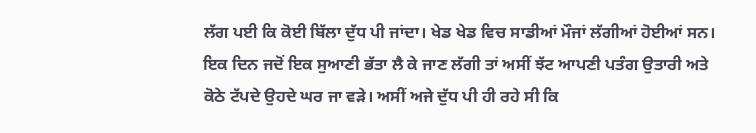ਲੱਗ ਪਈ ਕਿ ਕੋਈ ਬਿੱਲਾ ਦੁੱਧ ਪੀ ਜਾਂਦਾ। ਖੇਡ ਖੇਡ ਵਿਚ ਸਾਡੀਆਂ ਮੌਜਾਂ ਲੱਗੀਆਂ ਹੋਈਆਂ ਸਨ।
ਇਕ ਦਿਨ ਜਦੋਂ ਇਕ ਸੁਆਣੀ ਭੱਤਾ ਲੈ ਕੇ ਜਾਣ ਲੱਗੀ ਤਾਂ ਅਸੀਂ ਝੱਟ ਆਪਣੀ ਪਤੰਗ ਉਤਾਰੀ ਅਤੇ ਕੋਠੇ ਟੱਪਦੇ ਉਹਦੇ ਘਰ ਜਾ ਵੜੇ। ਅਸੀਂ ਅਜੇ ਦੁੱਧ ਪੀ ਹੀ ਰਹੇ ਸੀ ਕਿ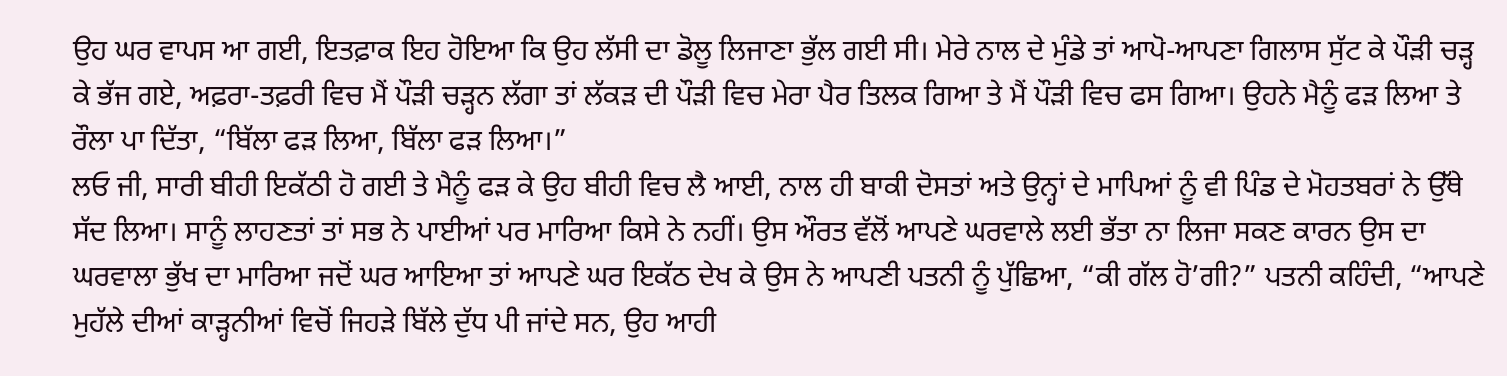ਉਹ ਘਰ ਵਾਪਸ ਆ ਗਈ, ਇਤਫ਼ਾਕ ਇਹ ਹੋਇਆ ਕਿ ਉਹ ਲੱਸੀ ਦਾ ਡੋਲੂ ਲਿਜਾਣਾ ਭੁੱਲ ਗਈ ਸੀ। ਮੇਰੇ ਨਾਲ ਦੇ ਮੁੰਡੇ ਤਾਂ ਆਪੋ-ਆਪਣਾ ਗਿਲਾਸ ਸੁੱਟ ਕੇ ਪੌੜੀ ਚੜ੍ਹ ਕੇ ਭੱਜ ਗਏ, ਅਫ਼ਰਾ-ਤਫ਼ਰੀ ਵਿਚ ਮੈਂ ਪੌੜੀ ਚੜ੍ਹਨ ਲੱਗਾ ਤਾਂ ਲੱਕੜ ਦੀ ਪੌੜੀ ਵਿਚ ਮੇਰਾ ਪੈਰ ਤਿਲਕ ਗਿਆ ਤੇ ਮੈਂ ਪੌੜੀ ਵਿਚ ਫਸ ਗਿਆ। ਉਹਨੇ ਮੈਨੂੰ ਫੜ ਲਿਆ ਤੇ ਰੌਲਾ ਪਾ ਦਿੱਤਾ, “ਬਿੱਲਾ ਫੜ ਲਿਆ, ਬਿੱਲਾ ਫੜ ਲਿਆ।”
ਲਓ ਜੀ, ਸਾਰੀ ਬੀਹੀ ਇਕੱਠੀ ਹੋ ਗਈ ਤੇ ਮੈਨੂੰ ਫੜ ਕੇ ਉਹ ਬੀਹੀ ਵਿਚ ਲੈ ਆਈ, ਨਾਲ ਹੀ ਬਾਕੀ ਦੋਸਤਾਂ ਅਤੇ ਉਨ੍ਹਾਂ ਦੇ ਮਾਪਿਆਂ ਨੂੰ ਵੀ ਪਿੰਡ ਦੇ ਮੋਹਤਬਰਾਂ ਨੇ ਉੱਥੇ ਸੱਦ ਲਿਆ। ਸਾਨੂੰ ਲਾਹਣਤਾਂ ਤਾਂ ਸਭ ਨੇ ਪਾਈਆਂ ਪਰ ਮਾਰਿਆ ਕਿਸੇ ਨੇ ਨਹੀਂ। ਉਸ ਔਰਤ ਵੱਲੋਂ ਆਪਣੇ ਘਰਵਾਲੇ ਲਈ ਭੱਤਾ ਨਾ ਲਿਜਾ ਸਕਣ ਕਾਰਨ ਉਸ ਦਾ ਘਰਵਾਲਾ ਭੁੱਖ ਦਾ ਮਾਰਿਆ ਜਦੋਂ ਘਰ ਆਇਆ ਤਾਂ ਆਪਣੇ ਘਰ ਇਕੱਠ ਦੇਖ ਕੇ ਉਸ ਨੇ ਆਪਣੀ ਪਤਨੀ ਨੂੰ ਪੁੱਛਿਆ, “ਕੀ ਗੱਲ ਹੋ’ਗੀ?” ਪਤਨੀ ਕਹਿੰਦੀ, “ਆਪਣੇ ਮੁਹੱਲੇ ਦੀਆਂ ਕਾੜ੍ਹਨੀਆਂ ਵਿਚੋਂ ਜਿਹੜੇ ਬਿੱਲੇ ਦੁੱਧ ਪੀ ਜਾਂਦੇ ਸਨ, ਉਹ ਆਹੀ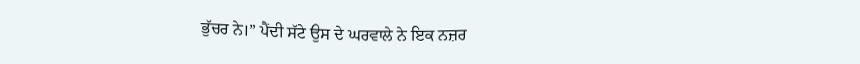ਭੁੱਚਰ ਨੇ।” ਪੈਂਦੀ ਸੱਟੇ ਉਸ ਦੇ ਘਰਵਾਲੇ ਨੇ ਇਕ ਨਜ਼ਰ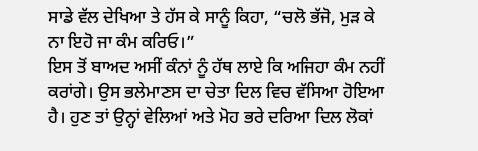ਸਾਡੇ ਵੱਲ ਦੇਖਿਆ ਤੇ ਹੱਸ ਕੇ ਸਾਨੂੰ ਕਿਹਾ, “ਚਲੋ ਭੱਜੋ, ਮੁੜ ਕੇ ਨਾ ਇਹੋ ਜਾ ਕੰਮ ਕਰਿਓ।”
ਇਸ ਤੋਂ ਬਾਅਦ ਅਸੀਂ ਕੰਨਾਂ ਨੂੰ ਹੱਥ ਲਾਏ ਕਿ ਅਜਿਹਾ ਕੰਮ ਨਹੀਂ ਕਰਾਂਗੇ। ਉਸ ਭਲੇਮਾਣਸ ਦਾ ਚੇਤਾ ਦਿਲ ਵਿਚ ਵੱਸਿਆ ਹੋਇਆ ਹੈ। ਹੁਣ ਤਾਂ ਉਨ੍ਹਾਂ ਵੇਲਿਆਂ ਅਤੇ ਮੋਹ ਭਰੇ ਦਰਿਆ ਦਿਲ ਲੋਕਾਂ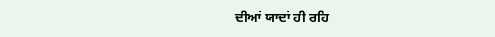ਦੀਆਂ ਯਾਦਾਂ ਹੀ ਰਹਿ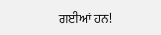ਗਈਆਂ ਹਨ!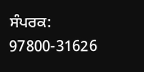ਸੰਪਰਕ: 97800-31626